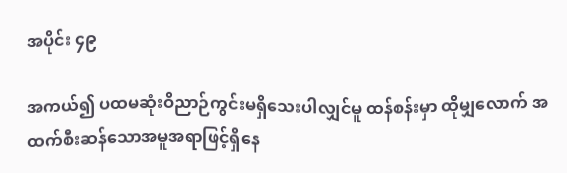အပိုင်း ၄၉

အကယ်၍ ပထမဆုံးဝိညာဉ်ကွင်းမရှိသေးပါလျှင်မူ ထန်စန်းမှာ ထိုမျှလောက် အထက်စီးဆန်သောအမူအရာဖြင့်ရှိနေ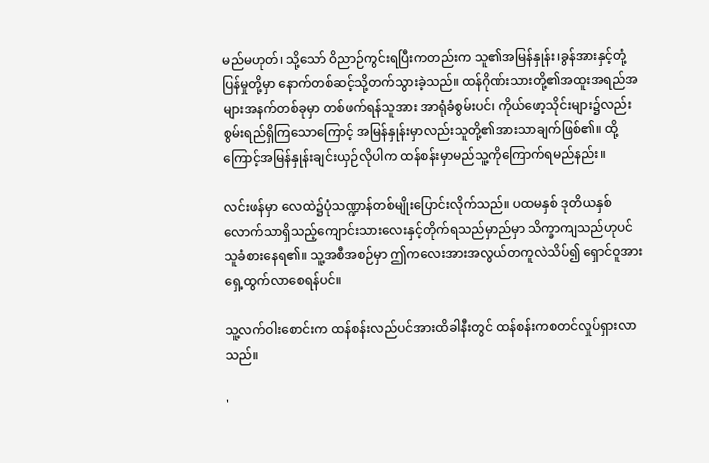မည်မဟုတ်၊ သို့သော် ဝိညာဉ်ကွင်းရပြီးကတည်းက သူ၏အမြန်နှုန်း၊ခွန်အားနှင့်တုံ့ပြန်မှုတို့မှာ နောက်တစ်ဆင့်သို့တက်သွားခဲ့သည်။ ထန်ဂိုဏ်းသားတို့၏အထူးအရည်အများအနက်တစ်ခုမှာ တစ်ဖက်ရန်သူအား အာရုံခံစွမ်းပင်၊ ကိုယ်ဖော့သိုင်းများ၌လည်းစွမ်းရည်ရှိကြသောကြောင့် အမြန်နှုန်းမှာလည်းသူတို့၏အားသာချက်ဖြစ်၏။ ထို့ကြောင့်အမြန်နှုန်းချင်းယှဉ်လိုပါက ထန်စန်းမှာမည်သူ့ကိုကြောက်ရမည်နည်း။

လင်းဖန်မှာ လေထဲ၌ပုံသဏ္ဍာန်တစ်မျိုးပြောင်းလိုက်သည်။ ပထမနှစ် ဒုတိယနှစ်လောက်သာရှိသည့်ကျောင်းသားလေးနှင့်တိုက်ရသည်မှာည်မှာ သိက္ခာကျသည်ဟုပင်သူခံစားနေရ၏။ သူ့အစီအစဉ်မှာ ဤကလေးအားအလွယ်တကူလဲသိပ်၍ ရှောင်ဝူအားရှေ့ထွက်လာစေရန်ပင်။

သူ့လက်ဝါးစောင်းက ထန်စန်းလည်ပင်အားထိခါနီးတွင် ထန်စန်းကစတင်လှုပ်ရှားလာသည်။

'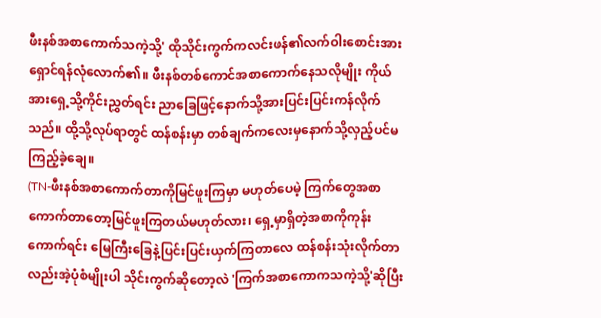ဖီးနစ်အစာကောက်သကဲ့သို့' ထိုသိုင်းကွက်ကလင်းဖန်၏လက်ဝါးစောင်းအားရှောင်ရန်လုံလောက်၏။ ဖီးနစ်တစ်ကောင်အစာကောက်နေသလိုမျိုး ကိုယ်အားရှေ့သို့ကိုင်းညွှတ်ရင်း ညာခြေဖြင့်နောက်သို့အားပြင်းပြင်းကန်လိုက်သည်။ ထို့သို့လုပ်ရာတွင် ထန်စန်းမှာ တစ်ချက်ကလေးမှနောက်သို့လှည့်ပင်မကြည့်ခဲ့ချေ။
(TN-ဖီးနစ်အစာကောက်တာကိုမြင်ဖူးကြမှာ မဟုတ်ပေမဲ့ ကြက်တွေအစာကောက်တာတော့မြင်ဖူးကြတယ်မဟုတ်လား၊ ရှေ့မှာရှိတဲ့အစာကိုကုန်းကောက်ရင်း မြေကြီးခြေနဲ့ပြင်းပြင်းယှက်ကြတာလေ ထန်စန်းသုံးလိုက်တာလည်းအဲ့ပုံစံမျိုးပါ သိုင်းကွက်ဆိုတော့လဲ 'ကြက်အစာကောကသကဲ့သို့'ဆိုပြီး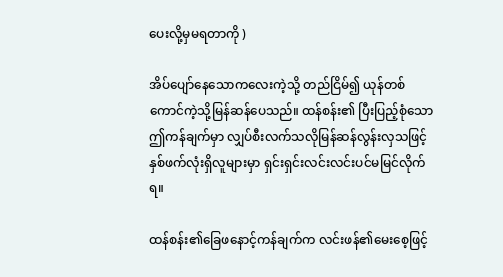ပေးလို့မှမရတာကို )

အိပ်ပျော်နေသောကလေးကဲ့သို့ တည်ငြိမ်၍ ယုန်တစ်ကောင်ကဲ့သို့မြန်ဆန်ပေသည်။ ထန်စန်း၏ ပြီးပြည့်စုံသော ဤကန်ချက်မှာ လျှပ်စီးလက်သလိုမြန်ဆန်လွန်းလှသဖြင့် နှစ်ဖက်လုံးရှိလူများမှာ ရှင်းရှင်းလင်းလင်းပင်မမြင်လိုက်ရ။

ထန်စန်း၏ခြေဖနောင့်ကန်ချက်က လင်းဖန်၏မေးစေ့ဖြင့်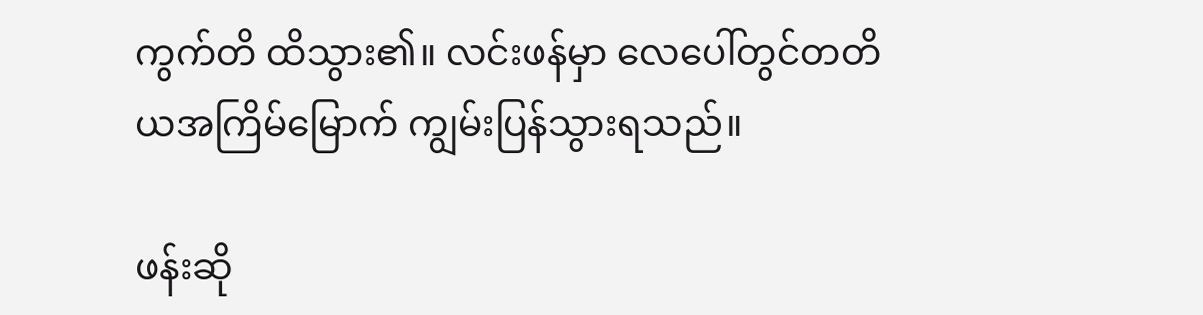ကွက်တိ ထိသွား၏။ လင်းဖန်မှာ လေပေါ်တွင်တတိယအကြိမ်မြောက် ကျွမ်းပြန်သွားရသည်။

ဖန်းဆို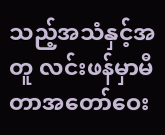သည့်အသံနှင့်အတူ လင်းဖန်မှာမီတာအတော်ဝေး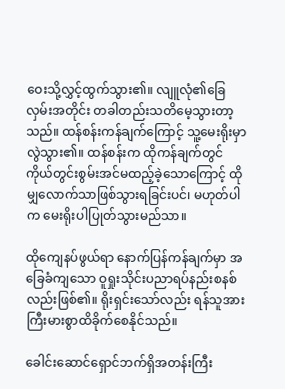ဝေးသို့လွှင့်ထွက်သွား၏။ လျူလုံ၏ခြေလှမ်းအတိုင်း တခါတည်းသတိမေ့သွားတာ့သည်။ ထန်စန်းကန်ချက်ကြောင့် သူ့မေးရိုးမှာလွဲသွား၏။ ထန်စန်းက ထိုကန်ချက်တွင် ကိုယ်တွင်းစွမ်းအင်မထည့်ခဲ့သောကြောင့် ထိုမျှလောက်သာဖြစ်သွားရခြင်းပင်၊ မဟုတ်ပါက မေးရိုးပါပြုတ်သွားမည်သာ။

ထိုကျေနပ်ဖွယ်ရာ နောက်ပြန်ကန်ချက်မှာ အခြေခံကျသော ဝူရှုးသိုင်းပညာရပ်နည်းစနစ်လည်းဖြစ်၏။ ရိုးရှင်းသော်လည်း ရန်သူအား ကြီးမားစွာထိခိုက်စေနိုင်သည်။

ခေါင်းဆောင်ရှောင်ဘက်ရှိအတန်းကြီး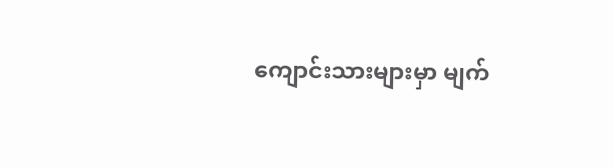ကျောင်းသားများမှာ မျက်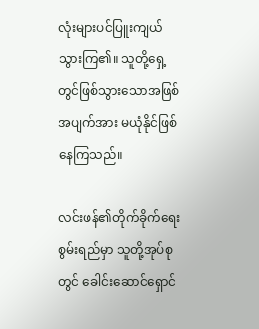လုံးများပင်ပြူးကျယ်သွားကြ၏။ သူတို့ရှေ့တွင်ဖြစ်သွားသောအဖြစ်အပျက်အား မယုံနိုင်ဖြစ်နေကြသည်။

လင်းဖန်၏တိုက်ခိုက်ရေးစွမ်းရည်မှာ သူတို့အုပ်စုတွင် ခေါင်းဆောင်ရှောင်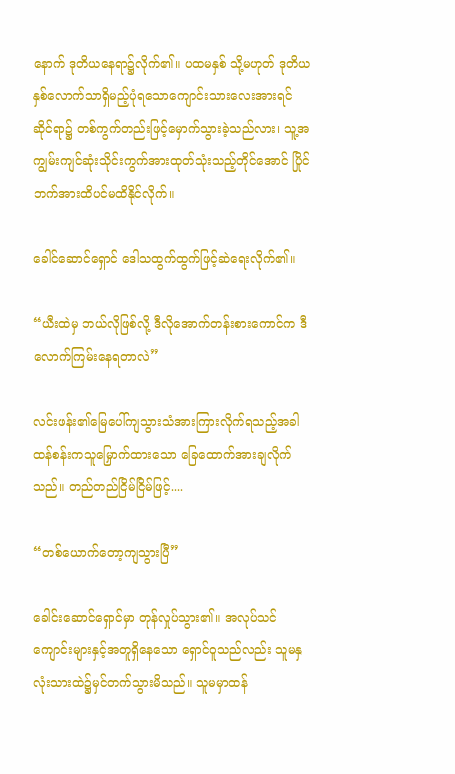နောက် ဒုတိယနေရာ၌လိုက်၏။ ပထမနှစ် သို့မဟုတ် ဒုတိယနှစ်လောက်သာရှိမည့်ပုံရသောကျောင်းသားလေးအားရင်ဆိုင်ရာ၌ တစ်ကွက်တည်းဖြင့်မှောက်သွားခဲ့သည်လား၊ သူ့အကျွမ်းကျင်ဆုံးသိုင်းကွက်အားထုတ်သုံးသည့်တိုင်အောင် ပြိုင်ဘက်အားထိပင်မထိနိုင်လိုက်။

ခေါင်ဆောင်ရှောင် ဒေါသထွက်ထွက်ဖြင့်ဆဲရေးလိုက်၏။

“ယီးထဲမှ ဘယ်လိုဖြစ်လို့ ဒီလိုအောက်တန်းစားကောင်က ဒီလောက်ကြမ်းနေရတာလဲ”

လင်းဖန်း၏မြေပေါ်ကျသွားသံအားကြားလိုက်ရသည့်အခါ ထန်စန်းကသူမြှောက်ထားသော ခြေထောက်အားချလိုက်သည်။ တည်တည်ငြိမ်ငြိမ်ဖြင့်....

“တစ်ယောက်တော့ကျသွားပြီ”

ခေါင်းဆောင်ရှောင်မှာ တုန်လှုပ်သွား၏။ အလုပ်သင်ကျောင်းများနှင့်အတူရှိနေသော ရှောင်ဝူသည်လည်း သူမနှလုံးသားထဲ၌မှင်တက်သွားမိသည်။ သူမမှာထန်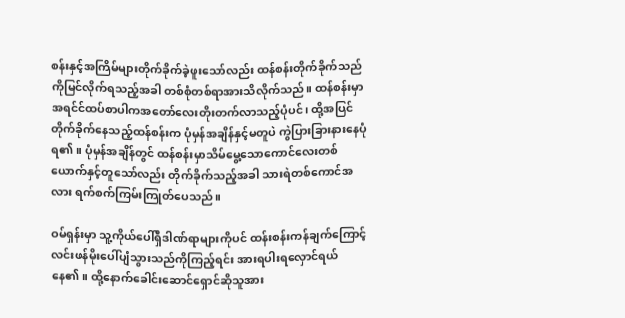စန်းနှင့်အကြိမ်များတိုက်ခိုက်ခဲ့ဖူးသော်လည်း ထန်စန်းတိုက်ခိုက်သည်ကိုမြင်လိုက်ရသည့်အခါ တစ်စုံတစ်ရာအားသိလိုက်သည်။ ထန်စန်းမှာအရင်င်ထပ်စာပါကအတော်လေးတိုးတက်လာသည့်ပုံပင်၊ ထို့အပြင် တိုက်ခိုက်နေသည့်ထန်စန်းက ပုံမှန်အချိန်နှင့်မတူပဲ ကွဲပြားခြားနားနေပုံရ၏။ ပုံမှန်အချိန်တွင် ထန်စန်းမှာသိမ်မွေ့သောကောင်လေးတစ်ယောက်နှင့်တူသော်လည်း တိုက်ခိုက်သည့်အခါ သားရဲတစ်ကောင်အလား ရက်စက်ကြမ်းကြုတ်ပေသည်။

ဝမ်ရှန်းမှာ သူ့ကိုယ်ပေါ်ရှိဒါဏ်ရာများကိုပင် ထန်းစန်းကန်ချက်ကြောင့် လင်းဖန်မိုးပေါ်ပျံသွားသည်ကိုကြည့်ရင်း အားရပါးရလှောင်ရယ်နေ၏။ ထို့နောက်ခေါင်းဆောင်ရှောင်ဆိုသူအား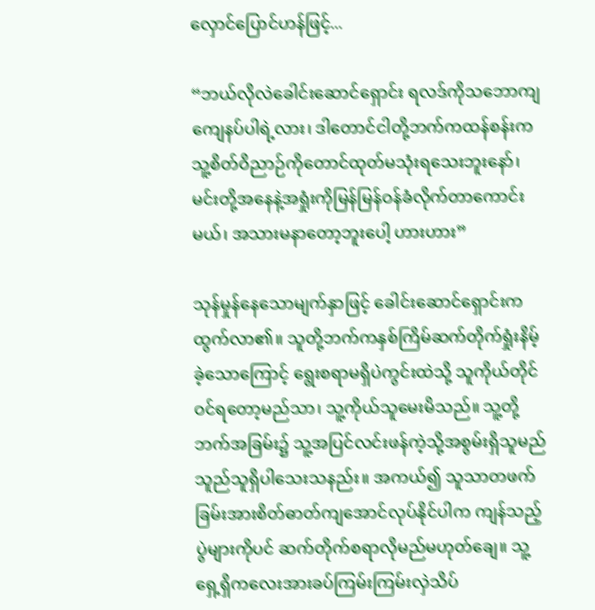လှောင်ပြောင်ဟန်ဖြင့်...

“ဘယ်လိုလဲခေါင်းဆောင်ရှောင်း ရလဒ်ကိုသဘောကျကျေနပ်ပါရဲ့လား၊ ဒါတောင်ငါတို့ဘက်ကထန်စန်းက သူ့စိတ်ဝိညာဉ်ကိုတောင်ထုတ်မသုံးရသေးဘူးနော်၊ မင်းတို့အနေနဲ့အရှုံးကိုမြန်မြန်ဝန်ခံလိုက်တာကောင်းမယ်၊ အသားမနာတော့ဘူးပေါ့ ဟားဟား”

သုန်မှုန်နေသောမျက်နှာဖြင့် ခေါင်းဆောင်ရှောင်းကထွက်လာ၏။ သူတို့ဘက်ကနှစ်ကြိမ်ဆက်တိုက်ရှုံးနိမ့်ခဲ့သောကြောင့် ရွေးစရာမရှိပဲကွင်းထဲသို့ သူကိုယ်တိုင်ဝင်ရတော့မည်သာ၊ သူ့ကိုယ်သူမေးမိသည်။ သူ့တို့ဘက်အခြမ်း၌ သူ့အပြင်လင်းဖန်ကဲ့သို့အစွမ်းရှိသူမည်သူည်သူရှိပါသေးသနည်း။ အကယ်၍ သူသာတဖက်ခြမ်းအားစိတ်ဓာတ်ကျအောင်လုပ်နိုင်ပါက ကျန်သည့်ပွဲများကိုပင် ဆက်တိုက်စရာလိုမည်မဟုတ်ချေ။ သူ့ရှေ့ရှိကလေးအားခပ်ကြမ်းကြမ်းလှဲသိပ်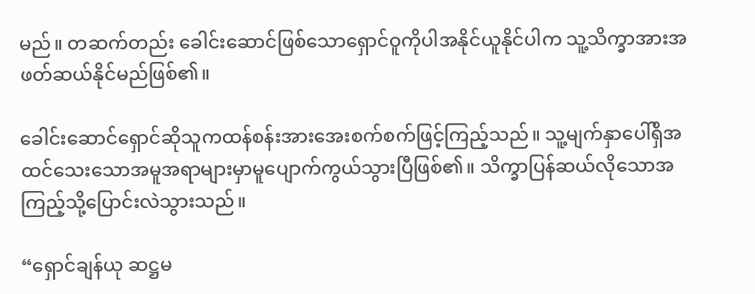မည်။ တဆက်တည်း ခေါင်းဆောင်ဖြစ်သောရှောင်ဝူကိုပါအနိုင်ယူနိုင်ပါက သူ့သိက္ခာအားအဖတ်ဆယ်နိုင်မည်ဖြစ်၏။

ခေါင်းဆောင်ရှောင်ဆိုသူကထန်စန်းအားအေးစက်စက်ဖြင့်ကြည့်သည်။ သူ့မျက်နှာပေါ်ရှိအထင်သေးသောအမူအရာများမှာမူပျောက်ကွယ်သွားပြီဖြစ်၏။ သိက္ခာပြန်ဆယ်လိုသောအကြည့်သို့ပြောင်းလဲသွားသည်။

“ရှောင်ချန်ယု ဆဋ္ဌမ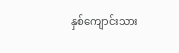နှစ်ကျောင်းသား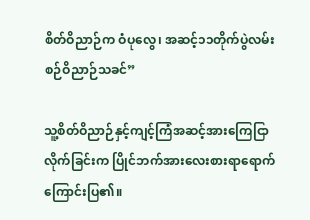စိတ်ဝိညာဉ်က ဝံပုလွေ၊ အဆင့်၁၁တိုက်ပွဲလမ်းစဉ်ဝိညာဉ်သခင်”

သူ့စိတ်ဝိညာဉ်နှင့်ကျင့်ကြံအဆင့်အားကြေငြာလိုက်ခြင်းက ပြိုင်ဘက်အားလေးစားရာရောက်ကြောင်းပြ၏။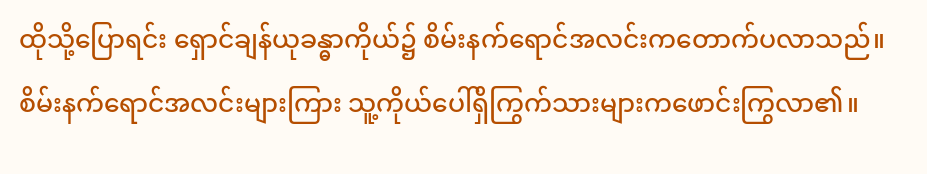ထိုသို့ပြောရင်း ရှောင်ချန်ယုခန္ဓာကိုယ်၌ စိမ်းနက်ရောင်အလင်းကတောက်ပလာသည်။ စိမ်းနက်ရောင်အလင်းများကြား သူ့ကိုယ်ပေါ်ရှိကြွက်သားများကဖောင်းကြွလာ၏။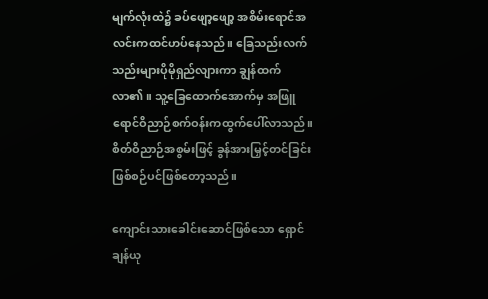မျက်လုံးထဲ၌ ခပ်ဖျော့ဖျော့ အစိမ်းရောင်အလင်းကထင်ဟပ်နေသည်။ ခြေသည်းလက်သည်းများပိုမိုရှည်လျားကာ ချွန်ထက်လာ၏။ သူ့ခြေထောက်အောက်မှ အဖြူရောင်ဝိညာဉ်စက်ဝန်းကထွက်ပေါ်လာသည်။ စိတ်ဝိညာဉ်အစွမ်းဖြင့် ခွန်အားမြှင့်တင်ခြင်းဖြစ်စဉ်ပင်ဖြစ်တော့သည်။

ကျောင်းသားခေါင်းဆောင်ဖြစ်သော ရှောင်ချန်ယု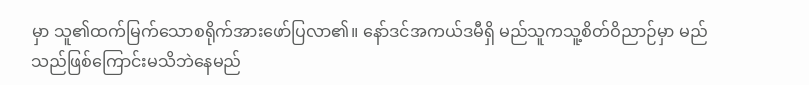မှာ သူ၏ထက်မြက်သောစရိုက်အားဖော်ပြလာ၏။ နော်ဒင်အကယ်ဒမီရှိ မည်သူကသူ့စိတ်ဝိညာဉ်မှာ မည်သည်ဖြစ်ကြောင်းမသိဘဲနေမည်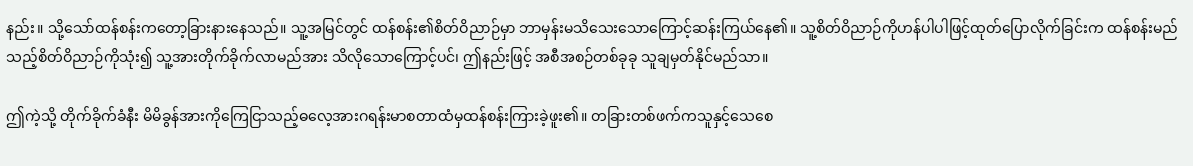နည်း။ သို့သော်ထန်စန်းကတော့ခြားနားနေသည်။ သူ့အမြင်တွင် ထန်စန်း၏စိတ်ဝိညာဉ်မှာ ဘာမှန်းမသိသေးသောကြောင့်ဆန်းကြယ်နေ၏။ သူ့စိတ်ဝိညာဉ်ကိုဟန်ပါပါဖြင့်ထုတ်ပြောလိုက်ခြင်းက ထန်စန်းမည်သည့်စိတ်ဝိညာဉ်ကိုသုံး၍ သူ့အားတိုက်ခိုက်လာမည်အား သိလိုသောကြောင့်ပင်၊ ဤနည်းဖြင့် အစီအစဉ်တစ်ခုခု သူချမှတ်နိုင်မည်သာ။

ဤကဲ့သို့ တိုက်ခိုက်ခံနီး မိမိခွန်အားကိုကြေငြာသည့်ဓလေ့အားဂရန်းမာစတာထံမှထန်စန်းကြားခဲ့ဖူး၏။ တခြားတစ်ဖက်ကသူနှင့်သေစေ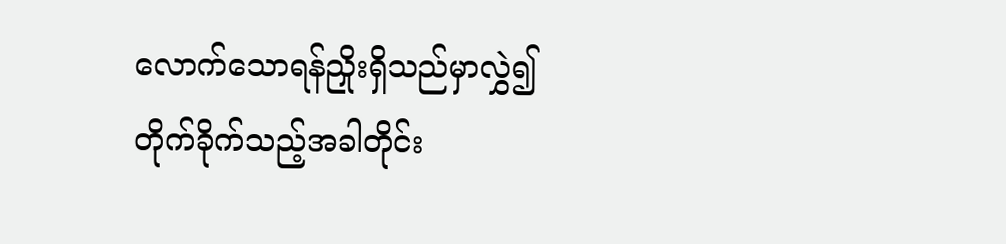လောက်သောရန်ညှိုးရှိသည်မှာလွှဲ၍ တိုက်ခိုက်သည့်အခါတိုင်း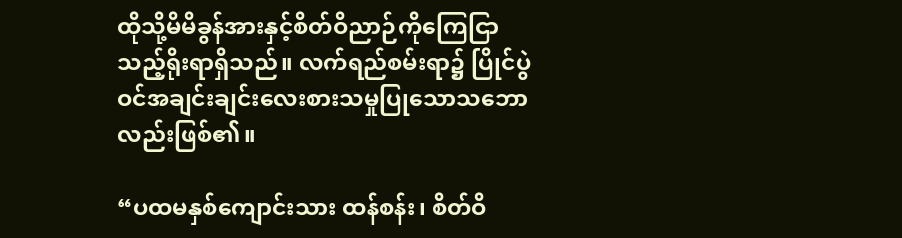ထိုသို့မိမိခွန်အားနှင့်စိတ်ဝိညာဉ်ကိုကြေငြာသည့်ရိုးရာရှိသည်။ လက်ရည်စမ်းရာ၌ ပြိုင်ပွဲဝင်အချင်းချင်းလေးစားသမှုပြုသောသဘောလည်းဖြစ်၏။

“ပထမနှစ်ကျောင်းသား ထန်စန်း၊ စိတ်ဝိ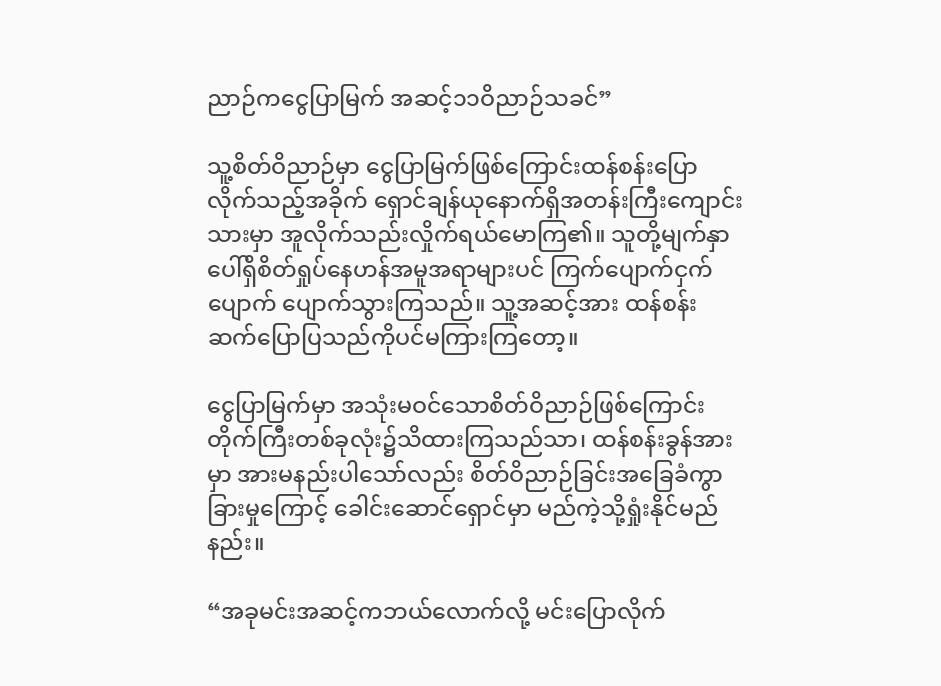ညာဉ်ကငွေပြာမြက် အဆင့်၁၁ဝိညာဉ်သခင်”

သူ့စိတ်ဝိညာဉ်မှာ ငွေပြာမြက်ဖြစ်ကြောင်းထန်စန်းပြောလိုက်သည့်အခိုက် ရှောင်ချန်ယုနောက်ရှိအတန်းကြီးကျောင်းသားမှာ အူလိုက်သည်းလှိုက်ရယ်မောကြ၏။ သူတို့မျက်နှာပေါ်ရှိစိတ်ရှုပ်နေဟန်အမူအရာများပင် ကြက်ပျောက်ငှက်ပျောက် ပျောက်သွားကြသည်။ သူ့အဆင့်အား ထန်စန်းဆက်ပြောပြသည်ကိုပင်မကြားကြတော့။

ငွေပြာမြက်မှာ အသုံးမဝင်သောစိတ်ဝိညာဉ်ဖြစ်ကြောင်းတိုက်ကြီးတစ်ခုလုံး၌သိထားကြသည်သာ၊ ထန်စန်းခွန်အားမှာ အားမနည်းပါသော်လည်း စိတ်ဝိညာဉ်ခြင်းအခြေခံကွာခြားမှုကြောင့် ခေါင်းဆောင်ရှောင်မှာ မည်ကဲ့သို့ရှုံးနိုင်မည်နည်း။

“အခုမင်းအဆင့်ကဘယ်လောက်လို့ မင်းပြောလိုက်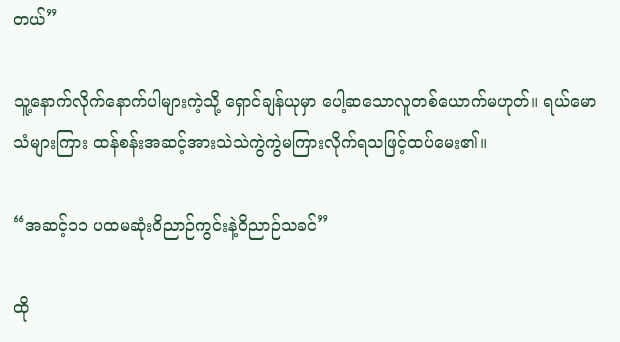တယ်”

သူ့နောက်လိုက်နောက်ပါများကဲ့သို့ ရှောင်ချန်ယုမှာ ပေါ့ဆသောလူတစ်ယောက်မဟုတ်။ ရယ်မောသံများကြား ထန်စန်းအဆင့်အားသဲသဲကွဲကွဲမကြားလိုက်ရသဖြင့်ထပ်မေး၏။

“အဆင့်၁၁ ပထမဆုံးဝိညာဉ်ကွင်းနဲ့ဝိညာဉ်သခင်”

ထို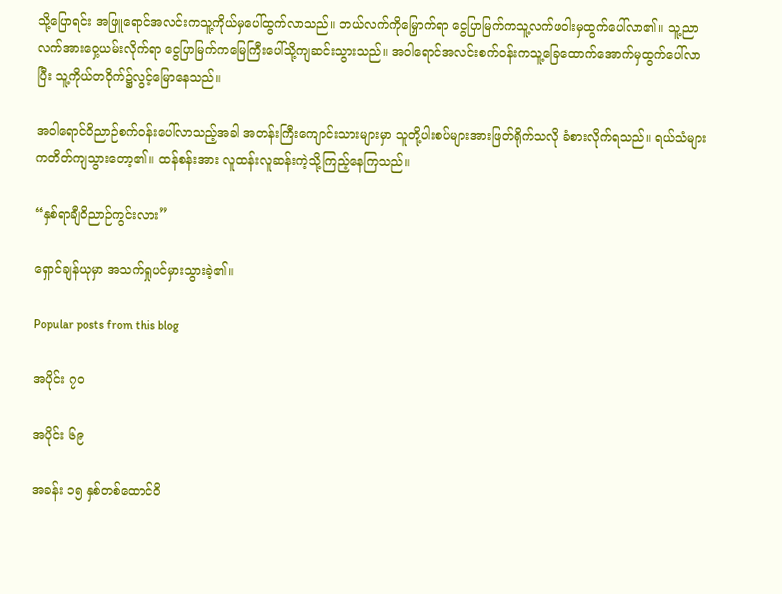သို့ပြောရင်း အဖြူရောင်အလင်းကသူ့ကိုယ်မှပေါ်ထွက်လာသည်။ ဘယ်လက်ကိုမြှောက်ရာ ငွေပြာမြက်ကသူ့လက်ဖဝါးမှထွက်ပေါ်လာ၏။ သူ့ညာလက်အားဝှေ့ယမ်းလိုက်ရာ ငွေပြာမြက်ကမြေကြီးပေါ်သို့ကျဆင်းသွားသည်။ အဝါရောင်အလင်းစက်ဝန်းကသူ့ခြေထောက်အောက်မှထွက်ပေါ်လာပြီး သူ့ကိုယ်တဝိုက်၌လွင့်မြောနေသည်။

အဝါရောင်ဝိညာဉ်စက်၀န်းပေါ်လာသည့်အခါ အတန်းကြီးကျောင်းသားများမှာ သူတို့ပါးစပ်များအားဖြတ်ရိုက်သလို ခံစားလိုက်ရသည်။ ရယ်သံများကတိတ်ကျသွားတော့၏။ ထန်စန်းအား လူထန်းလူဆန်းကဲ့သို့ကြည့်နေကြသည်။

“နှစ်ရာချီဝိညာဉ်ကွင်းလား”

ရှောင်ချန်ယုမှာ အသက်ရှုပင်မှားသွားခဲ့၏။

Popular posts from this blog

အပိုင်း ၇၀

အပိုင်း ၆၉

အခန်း ၁၅ နှစ်တစ်ထောင်ဝိ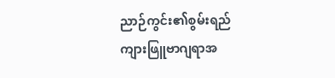ညာဉ်ကွင်း၏စွမ်းရည် ကျားဖြူဗာဂျရာအ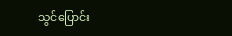သွင်ပြောင်း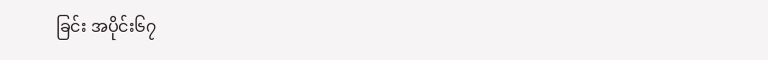ခြင်း အပိုင်း၆၇